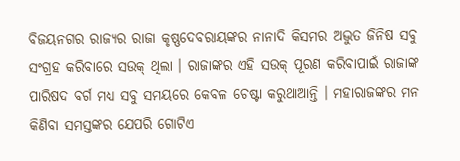ବିଜୟନଗର ରାଜ୍ୟର ରାଜା କୃଷ୍ଣଦେବରାୟଙ୍କର ନାନାଦି କିସମର ଅଦ୍ଭୁତ ଜିନିଷ ସବୁ ସଂଗ୍ରହ କରିବାରେ ସଉକ୍ ଥିଲା । ରାଜାଙ୍କର ଏହି ସଉକ୍ ପୂରଣ କରିବାପାଇଁ ରାଜାଙ୍କ ପାରିଷଦ ବର୍ଗ ମଧ୍ୟ ସବୁ ସମୟରେ କେବଳ ଚେଷ୍ଟା କରୁଥାଆନ୍ତି । ମହାରାଜଙ୍କର ମନ କିଣିବା ସମସ୍ତଙ୍କର ଯେପରି ଗୋଟିଏ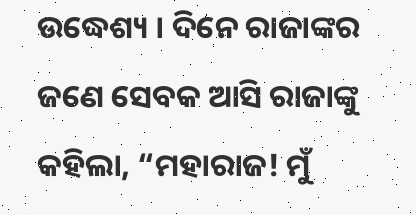ଉଦ୍ଧେଶ୍ୟ । ଦିନେ ରାଜାଙ୍କର ଜଣେ ସେବକ ଆସି ରାଜାଙ୍କୁ କହିଲା, “ମହାରାଜ! ମୁଁ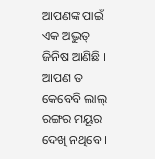ଆପଣଙ୍କ ପାଇଁ ଏକ ଅଦ୍ଭୁତ୍ ଜିନିଷ ଆଣିଛି । ଆପଣ ତ କେବେବି ଲାଲ୍ ରଙ୍ଗର ମୟୂର ଦେଖି ନଥିବେ ।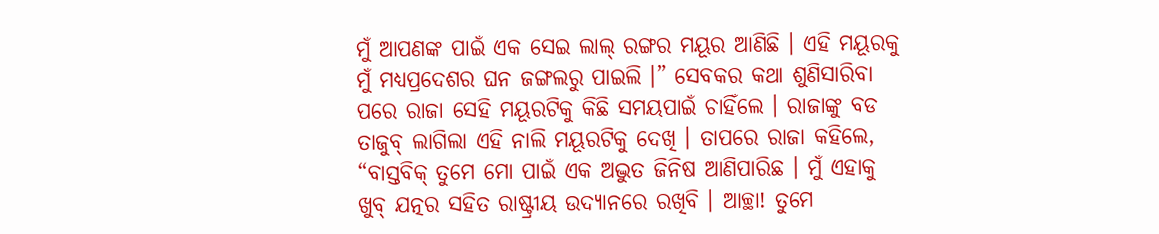ମୁଁ ଆପଣଙ୍କ ପାଇଁ ଏକ ସେଇ ଲାଲ୍ ରଙ୍ଗର ମୟୂର ଆଣିଛି । ଏହି ମୟୂରକୁ ମୁଁ ମଧ୍ୟପ୍ରଦେଶର ଘନ ଜଙ୍ଗଲରୁ ପାଇଲି ।” ସେବକର କଥା ଶୁଣିସାରିବା ପରେ ରାଜା ସେହି ମୟୂରଟିକୁ କିଛି ସମୟପାଇଁ ଚାହିଁଲେ । ରାଜାଙ୍କୁ ବଡ ତାଜୁବ୍ ଲାଗିଲା ଏହି ନାଲି ମୟୂରଟିକୁ ଦେଖି । ତାପରେ ରାଜା କହିଲେ, “ବାସ୍ତବିକ୍ ତୁମେ ମୋ ପାଇଁ ଏକ ଅଦ୍ଭୁତ ଜିନିଷ ଆଣିପାରିଛ । ମୁଁ ଏହାକୁ ଖୁବ୍ ଯତ୍ନର ସହିତ ରାଷ୍ଟ୍ରୀୟ ଉଦ୍ୟାନରେ ରଖିବି । ଆଚ୍ଛା! ତୁମେ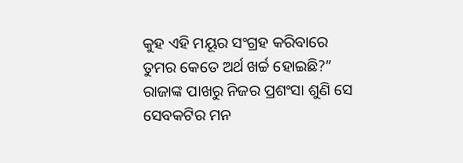କୁହ ଏହି ମୟୂର ସଂଗ୍ରହ କରିବାରେ ତୁମର କେତେ ଅର୍ଥ ଖର୍ଚ୍ଚ ହୋଇଛି?”
ରାଜାଙ୍କ ପାଖରୁ ନିଜର ପ୍ରଶଂସା ଶୁଣି ସେ ସେବକଟିର ମନ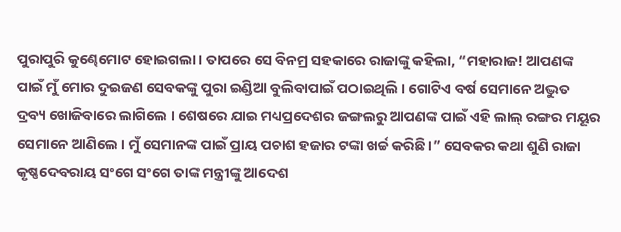ପୁରାପୁରି କୁଣ୍ଢେମୋଟ ହୋଇଗଲା । ତାପରେ ସେ ବିନମ୍ର ସହକାରେ ରାଜାଙ୍କୁ କହିଲା, “ମହାରାଜ! ଆପଣଙ୍କ ପାଇଁ ମୁଁ ମୋର ଦୁଇଜଣ ସେବକଙ୍କୁ ପୁରା ଇଣ୍ଡିଆ ବୁଲିବାପାଇଁ ପଠାଇଥିଲି । ଗୋଟିଏ ବର୍ଷ ସେମାନେ ଅଦ୍ଭୁତ ଦ୍ରବ୍ୟ ଖୋଜିବାରେ ଲାଗିଲେ । ଶେଷରେ ଯାଇ ମଧ୍ୟପ୍ରଦେଶର ଜଙ୍ଗଲରୁ ଆପଣଙ୍କ ପାଇଁ ଏହି ଲାଲ୍ ରଙ୍ଗର ମୟୂର ସେମାନେ ଆଣିଲେ । ମୁଁ ସେମାନଙ୍କ ପାଇଁ ପ୍ରାୟ ପଚାଶ ହଜାର ଟଙ୍କା ଖର୍ଚ୍ଚ କରିଛି ।” ସେବକର କଥା ଶୁଣି ରାଜା କୃଷ୍ଣଦେବରାୟ ସଂଗେ ସଂଗେ ତାଙ୍କ ମନ୍ତ୍ରୀଙ୍କୁ ଆଦେଶ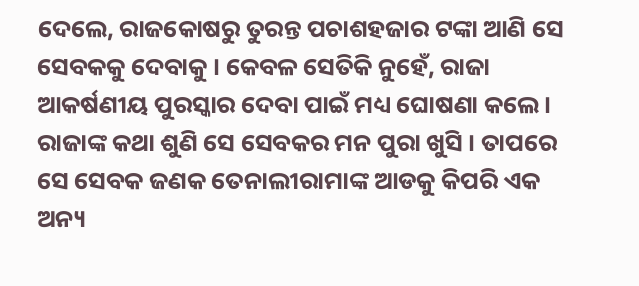ଦେଲେ, ରାଜକୋଷରୁ ତୁରନ୍ତ ପଚାଶହଜାର ଟଙ୍କା ଆଣି ସେ ସେବକକୁ ଦେବାକୁ । କେବଳ ସେତିକି ନୁହେଁ, ରାଜା ଆକର୍ଷଣୀୟ ପୁରସ୍କାର ଦେବା ପାଇଁ ମଧ୍ୟ ଘୋଷଣା କଲେ । ରାଜାଙ୍କ କଥା ଶୁଣି ସେ ସେବକର ମନ ପୁରା ଖୁସି । ତାପରେ ସେ ସେବକ ଜଣକ ତେନାଲୀରାମାଙ୍କ ଆଡକୁ କିପରି ଏକ ଅନ୍ୟ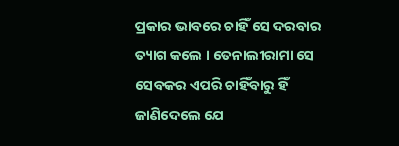ପ୍ରକାର ଭାବରେ ଚାହିଁ ସେ ଦରବାର ତ୍ୟାଗ କଲେ । ତେନାଲୀରାମା ସେ ସେବକର ଏପରି ଚାହିଁବାରୁ ହିଁ ଜାଣିଦେଲେ ଯେ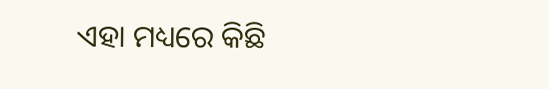ଏହା ମଧ୍ୟରେ କିଛି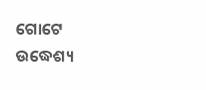ଗୋଟେ ଉଦ୍ଧେଶ୍ୟ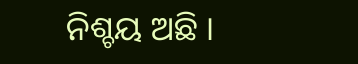ନିଶ୍ଚୟ ଅଛି ।